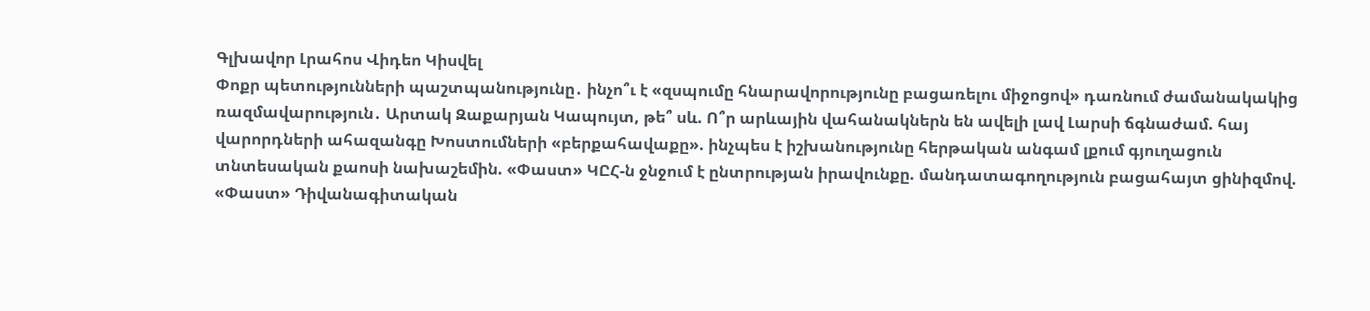Գլխավոր Լրահոս Վիդեո Կիսվել
Փոքր պետությունների պաշտպանությունը․ ինչո՞ւ է «զսպումը հնարավորությունը բացառելու միջոցով» դառնում ժամանակակից ռազմավարություն․ Արտակ Զաքարյան Կապույտ, թե՞ սև. Ո՞ր արևային վահանակներն են ավելի լավ Լարսի ճգնաժամ. հայ վարորդների ահազանգը Խոստումների «բերքահավաքը». ինչպես է իշխանությունը հերթական անգամ լքում գյուղացուն տնտեսական քաոսի նախաշեմին. «Փաստ» ԿԸՀ-ն ջնջում է ընտրության իրավունքը. մանդատագողություն բացահայտ ցինիզմով. «Փաստ» Դիվանագիտական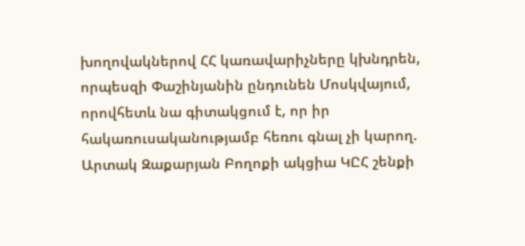խողովակներով ՀՀ կառավարիչները կխնդրեն, որպեսզի Փաշինյանին ընդունեն Մոսկվայում, որովհետև նա գիտակցում է, որ իր հակառուսականությամբ հեռու գնալ չի կարող. Արտակ Զաքարյան Բողոքի ակցիա ԿԸՀ շենքի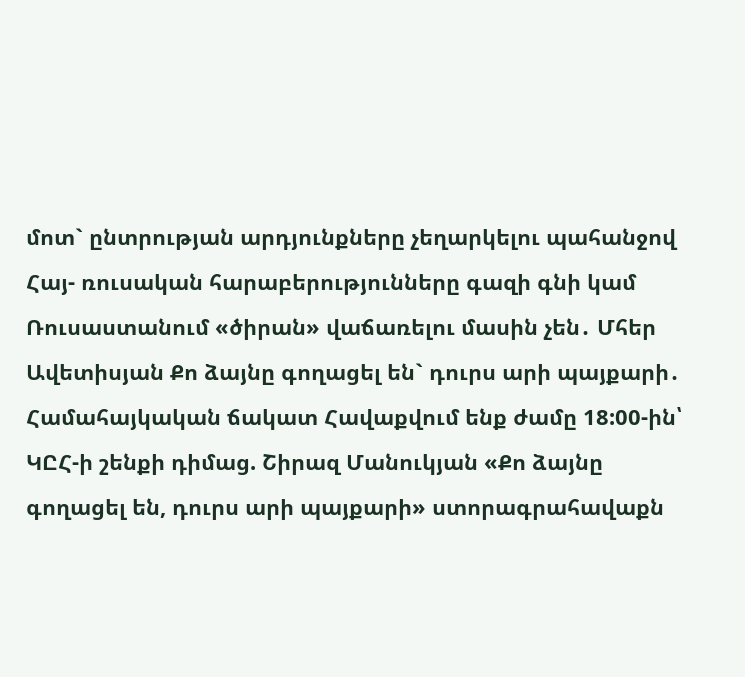մոտ` ընտրության արդյունքները չեղարկելու պահանջով Հայ- ռուսական հարաբերությունները գազի գնի կամ Ռուսաստանում «ծիրան» վաճառելու մասին չեն․ Մհեր Ավետիսյան Քո ձայնը գողացել են` դուրս արի պայքարի․ Համահայկական ճակատ Հավաքվում ենք ժամը 18:00-ին՝ ԿԸՀ-ի շենքի դիմաց. Շիրազ Մանուկյան «Քո ձայնը գողացել են, դուրս արի պայքարի» ստորագրահավաքն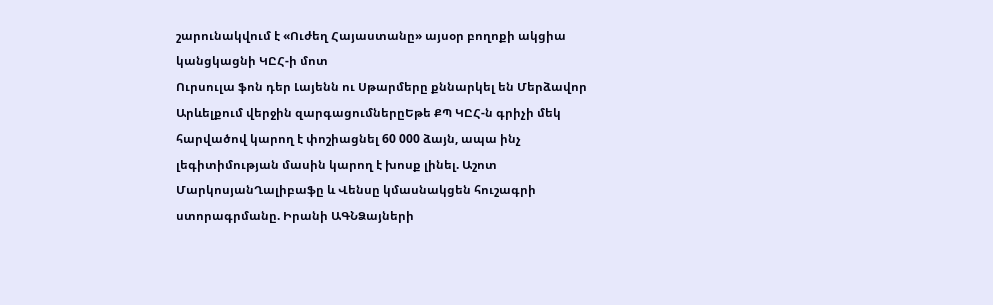շարունակվում է «Ուժեղ Հայաստանը» այսօր բողոքի ակցիա կանցկացնի ԿԸՀ-ի մոտ
Ուրսուլա ֆոն դեր Լայենն ու Սթարմերը քննարկել են Մերձավոր Արևելքում վերջին զարգացումներըԵթե ՔՊ ԿԸՀ-ն գրիչի մեկ հարվածով կարող է փոշիացնել 60 000 ձայն, ապա ինչ լեգիտիմության մասին կարող է խոսք լինել. Աշոտ ՄարկոսյանՂալիբաֆը և Վենսը կմասնակցեն հուշագրի ստորագրմանը. Իրանի ԱԳՆՁայների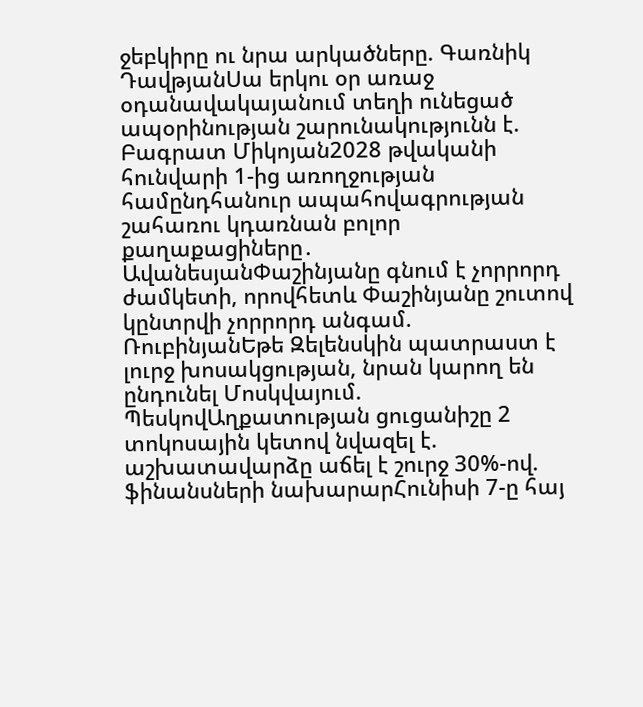ջեբկիրը ու նրա արկածները. Գառնիկ ԴավթյանՍա երկու օր առաջ օդանավակայանում տեղի ունեցած ապօրինության շարունակությունն է. Բագրատ Միկոյան2028 թվականի հունվարի 1-ից առողջության համընդհանուր ապահովագրության շահառու կդառնան բոլոր քաղաքացիները․ ԱվանեսյանՓաշինյանը գնում է չորրորդ ժամկետի, որովհետև Փաշինյանը շուտով կընտրվի չորրորդ անգամ. ՌուբինյանԵթե Զելենսկին պատրաստ է լուրջ խոսակցության, նրան կարող են ընդունել Մոսկվայում. ՊեսկովԱղքատության ցուցանիշը 2 տոկոսային կետով նվազել է. աշխատավարձը աճել է շուրջ 30%-ով. ֆինանսների նախարարՀունիսի 7-ը հայ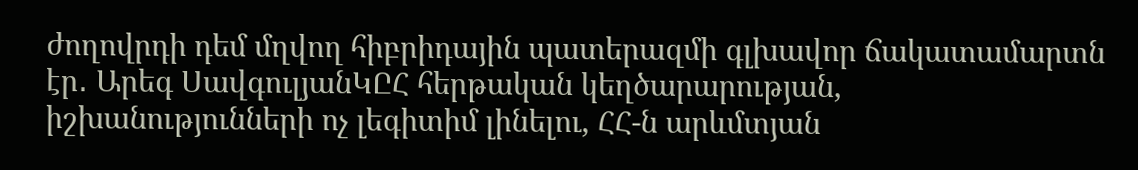ժողովրդի դեմ մղվող հիբրիդային պատերազմի գլխավոր ճակատամարտն էր․ Արեգ ՍավգուլյանԿԸՀ հերթական կեղծարարության, իշխանությունների ոչ լեգիտիմ լինելու, ՀՀ-ն արևմտյան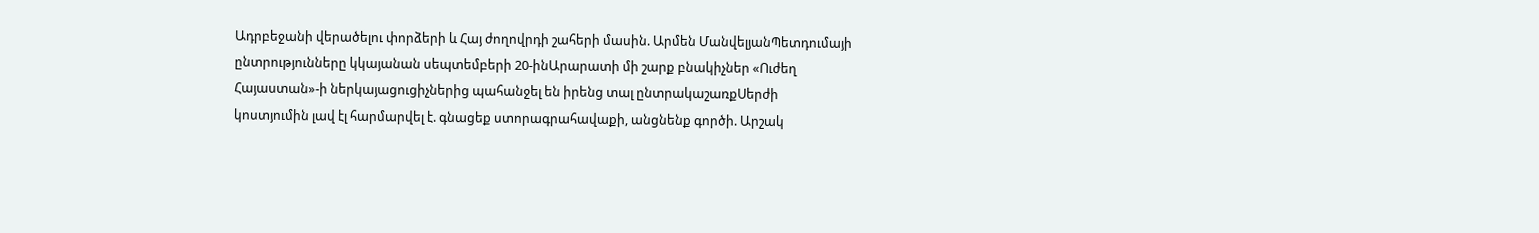Ադրբեջանի վերածելու փորձերի և Հայ ժողովրդի շահերի մասին. Արմեն ՄանվելյանՊետդումայի ընտրությունները կկայանան սեպտեմբերի 20-ինԱրարատի մի շարք բնակիչներ «Ուժեղ Հայաստան»-ի ներկայացուցիչներից պահանջել են իրենց տալ ընտրակաշառքՍերժի կոստյումին լավ էլ հարմարվել է. գնացեք ստորագրահավաքի, անցնենք գործի. Արշակ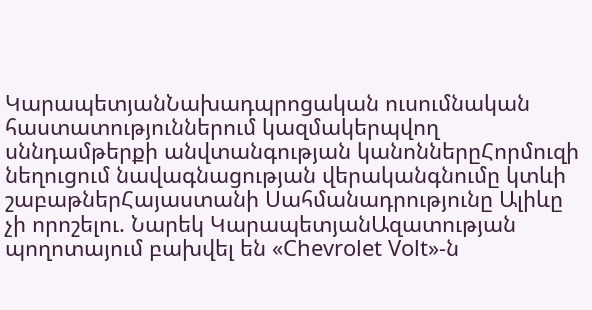ԿարապետյանՆախադպրոցական ուսումնական հաստատություններում կազմակերպվող սննդամթերքի անվտանգության կանոններըՀորմուզի նեղուցում նավագնացության վերականգնումը կտևի շաբաթներՀայաստանի Սահմանադրությունը Ալիևը չի որոշելու. Նարեկ ԿարապետյանԱզատության պողոտայում բախվել են «Chevrolet Volt»-ն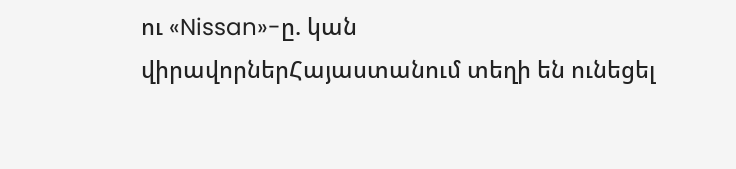ու «Nissan»-ը. կան վիրավորներՀայաստանում տեղի են ունեցել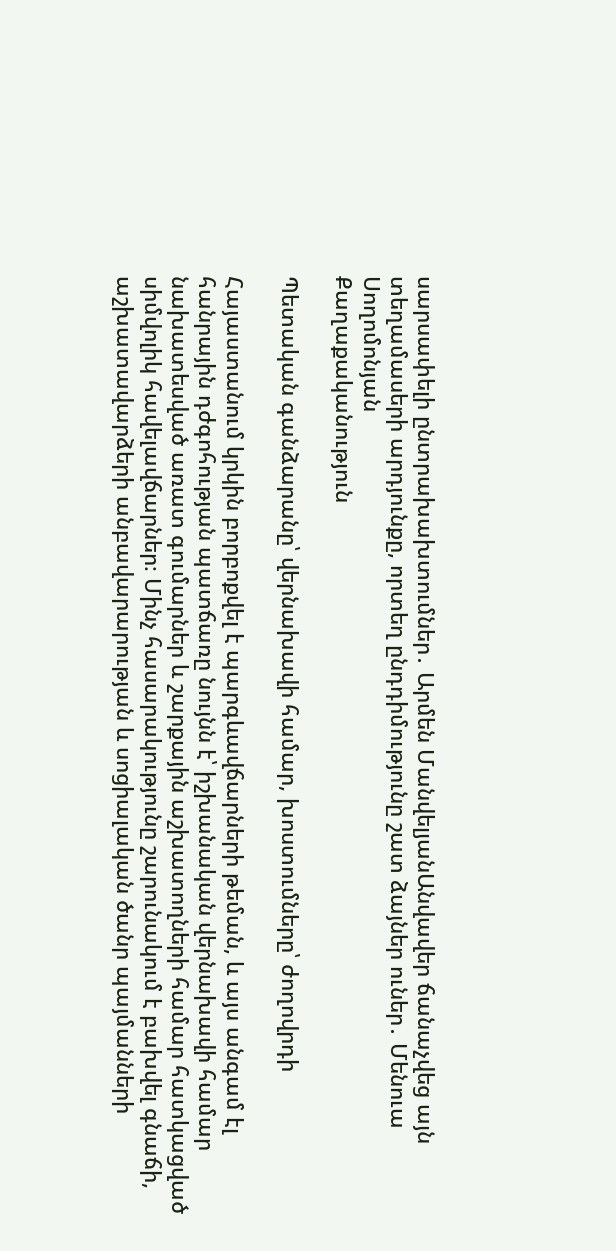սարսափելի ընտրախախտումներ․ Արմեն ՄանվելյանԱնվավեր ճանաչվեց այն տեղամասերի արդյունքը, որտեղ ընդդիմությունը շատ ձայներ ուներ․ Մենուա Սողոմոնյան
Քաղաքականություն

Պետական գանձարանը՝ վերնախավի համար, խոստումները՝ ժողովրդի

Հայաստանում կրկին բորբոքվել է պարգևավճարների թեման, և այս անգամ էլ հանրային դժգոհության պատճառը նույնն է՝ իշխանական վերնախավի համար նախատեսված առատ գումարներ և շարքային աշխատողների համար հատկացված սիմվոլիկ հավելավճարներ։ Մինչ հասարակությունը շարունակում է բախվել գնաճի, աշխատավարձերի անբավարարության և սոցիալական ծանր պայմանների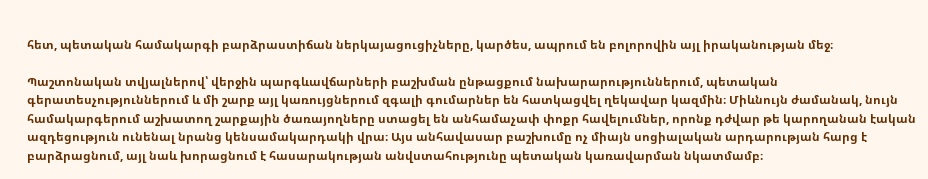հետ, պետական համակարգի բարձրաստիճան ներկայացուցիչները, կարծես, ապրում են բոլորովին այլ իրականության մեջ։

Պաշտոնական տվյալներով՝ վերջին պարգևավճարների բաշխման ընթացքում նախարարություններում, պետական գերատեսչություններում և մի շարք այլ կառույցներում զգալի գումարներ են հատկացվել ղեկավար կազմին։ Միևնույն ժամանակ, նույն համակարգերում աշխատող շարքային ծառայողները ստացել են անհամաչափ փոքր հավելումներ, որոնք դժվար թե կարողանան էական ազդեցություն ունենալ նրանց կենսամակարդակի վրա։ Այս անհավասար բաշխումը ոչ միայն սոցիալական արդարության հարց է բարձրացնում, այլ նաև խորացնում է հասարակության անվստահությունը պետական կառավարման նկատմամբ։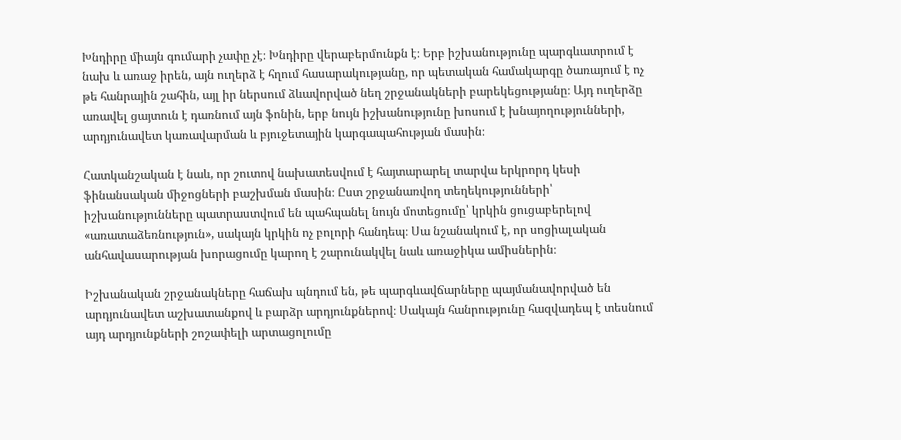Խնդիրը միայն գումարի չափը չէ։ Խնդիրը վերաբերմունքն է։ Երբ իշխանությունը պարգևատրում է նախ և առաջ իրեն, այն ուղերձ է հղում հասարակությանը, որ պետական համակարգը ծառայում է ոչ թե հանրային շահին, այլ իր ներսում ձևավորված նեղ շրջանակների բարեկեցությանը։ Այդ ուղերձը առավել ցայտուն է դառնում այն ֆոնին, երբ նույն իշխանությունը խոսում է խնայողությունների, արդյունավետ կառավարման և բյուջետային կարգապահության մասին։

Հատկանշական է նաև, որ շուտով նախատեսվում է հայտարարել տարվա երկրորդ կեսի ֆինանսական միջոցների բաշխման մասին։ Ըստ շրջանառվող տեղեկությունների՝ իշխանությունները պատրաստվում են պահպանել նույն մոտեցումը՝ կրկին ցուցաբերելով «առատաձեռնություն», սակայն կրկին ոչ բոլորի հանդեպ։ Սա նշանակում է, որ սոցիալական անհավասարության խորացումը կարող է շարունակվել նաև առաջիկա ամիսներին։

Իշխանական շրջանակները հաճախ պնդում են, թե պարգևավճարները պայմանավորված են արդյունավետ աշխատանքով և բարձր արդյունքներով։ Սակայն հանրությունը հազվադեպ է տեսնում այդ արդյունքների շոշափելի արտացոլումը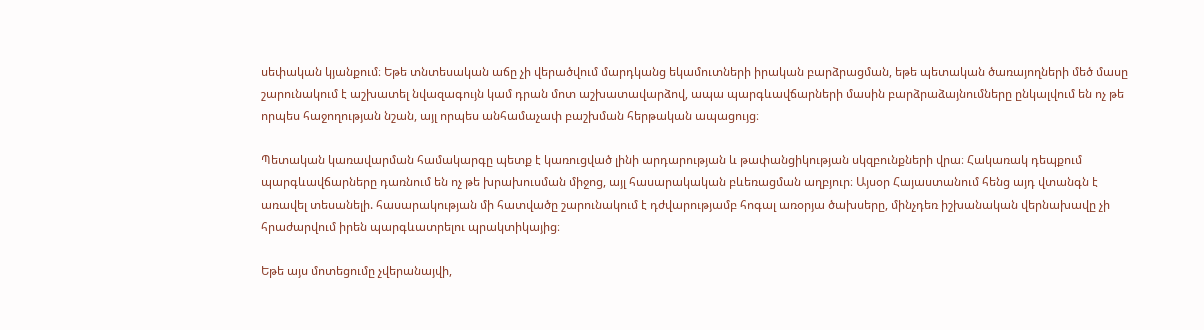սեփական կյանքում։ Եթե տնտեսական աճը չի վերածվում մարդկանց եկամուտների իրական բարձրացման, եթե պետական ծառայողների մեծ մասը շարունակում է աշխատել նվազագույն կամ դրան մոտ աշխատավարձով, ապա պարգևավճարների մասին բարձրաձայնումները ընկալվում են ոչ թե որպես հաջողության նշան, այլ որպես անհամաչափ բաշխման հերթական ապացույց։

Պետական կառավարման համակարգը պետք է կառուցված լինի արդարության և թափանցիկության սկզբունքների վրա։ Հակառակ դեպքում պարգևավճարները դառնում են ոչ թե խրախուսման միջոց, այլ հասարակական բևեռացման աղբյուր։ Այսօր Հայաստանում հենց այդ վտանգն է առավել տեսանելի. հասարակության մի հատվածը շարունակում է դժվարությամբ հոգալ առօրյա ծախսերը, մինչդեռ իշխանական վերնախավը չի հրաժարվում իրեն պարգևատրելու պրակտիկայից։

Եթե այս մոտեցումը չվերանայվի,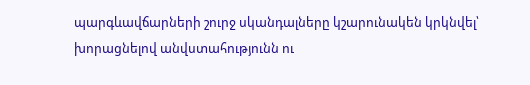պարգևավճարների շուրջ սկանդալները կշարունակեն կրկնվել՝ խորացնելով անվստահությունն ու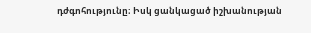դժգոհությունը։ Իսկ ցանկացած իշխանության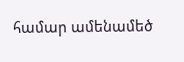համար ամենամեծ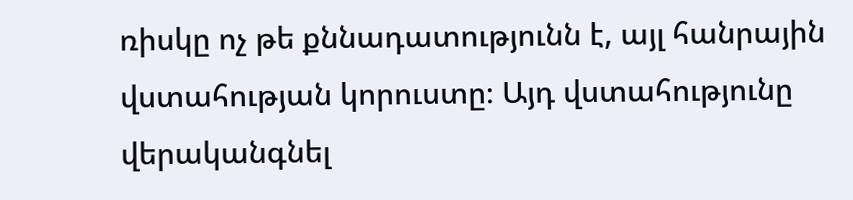ռիսկը ոչ թե քննադատությունն է, այլ հանրային վստահության կորուստը։ Այդ վստահությունը վերականգնել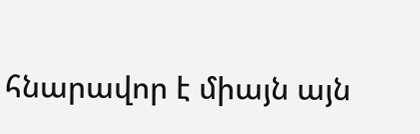հնարավոր է միայն այն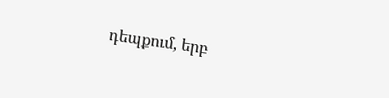դեպքում, երբ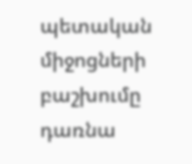պետական միջոցների բաշխումը դառնա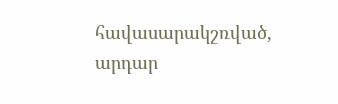հավասարակշռված, արդար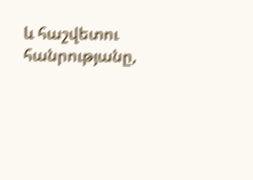և հաշվետու հանրությանը,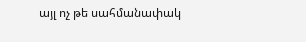այլ ոչ թե սահմանափակ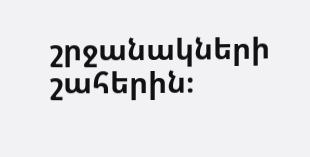շրջանակների շահերին։